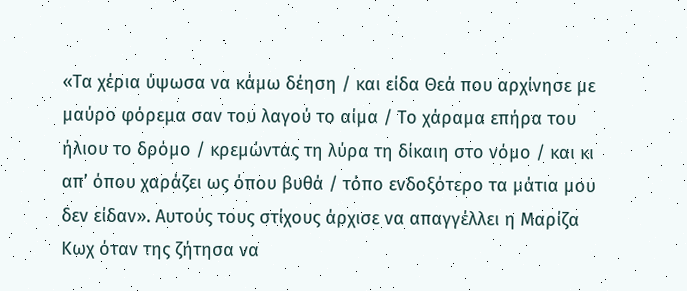«Τα χέρια ύψωσα να κάμω δέηση / και είδα Θεά που αρχίνησε με μαύρο φόρεμα σαν του λαγού το αίμα / Το χάραμα επήρα του ήλιου το δρόμο / κρεμώντας τη λύρα τη δίκαιη στο νόμο / και κι απ’ όπου χαράζει ως όπου βυθά / τόπο ενδοξότερο τα μάτια μου δεν είδαν». Αυτούς τους στίχους άρχισε να απαγγέλλει η Μαρίζα Κωχ όταν της ζήτησα να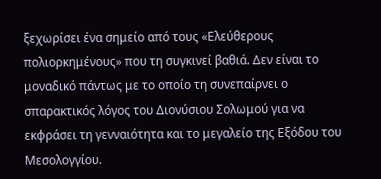ξεχωρίσει ένα σημείο από τους «Ελεύθερους πολιορκημένους» που τη συγκινεί βαθιά. Δεν είναι το μοναδικό πάντως με το οποίο τη συνεπαίρνει ο σπαρακτικός λόγος του Διονύσιου Σολωμού για να εκφράσει τη γενναιότητα και το μεγαλείο της Εξόδου του Μεσολογγίου.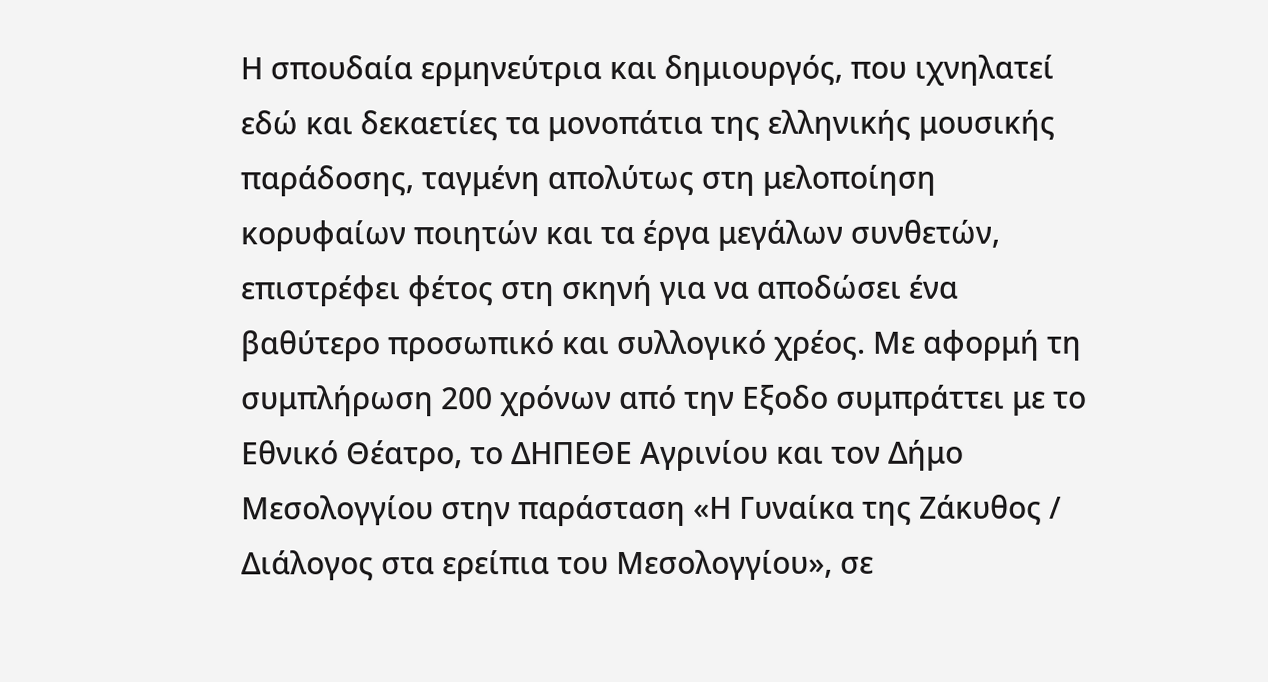Η σπουδαία ερμηνεύτρια και δημιουργός, που ιχνηλατεί εδώ και δεκαετίες τα μονοπάτια της ελληνικής μουσικής παράδοσης, ταγμένη απολύτως στη μελοποίηση κορυφαίων ποιητών και τα έργα μεγάλων συνθετών, επιστρέφει φέτος στη σκηνή για να αποδώσει ένα βαθύτερο προσωπικό και συλλογικό χρέος. Με αφορμή τη συμπλήρωση 200 χρόνων από την Εξοδο συμπράττει με το Εθνικό Θέατρο, το ΔΗΠΕΘΕ Αγρινίου και τον Δήμο Μεσολογγίου στην παράσταση «Η Γυναίκα της Ζάκυθος / Διάλογος στα ερείπια του Μεσολογγίου», σε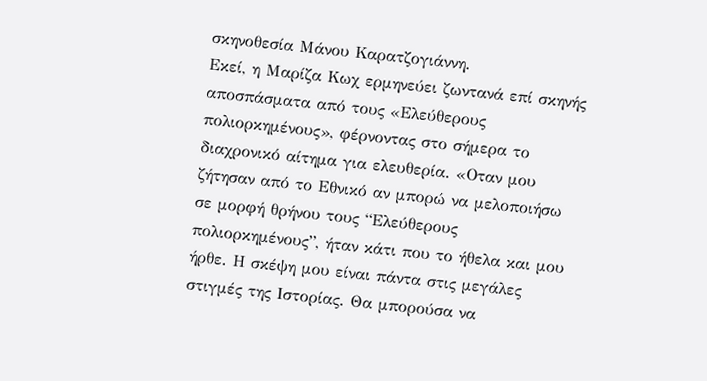σκηνοθεσία Μάνου Καρατζογιάννη.
Εκεί, η Μαρίζα Κωχ ερμηνεύει ζωντανά επί σκηνής αποσπάσματα από τους «Ελεύθερους πολιορκημένους», φέρνοντας στο σήμερα το διαχρονικό αίτημα για ελευθερία. «Οταν μου ζήτησαν από το Εθνικό αν μπορώ να μελοποιήσω σε μορφή θρήνου τους “Ελεύθερους πολιορκημένους”, ήταν κάτι που το ήθελα και μου ήρθε. Η σκέψη μου είναι πάντα στις μεγάλες στιγμές της Ιστορίας. Θα μπορούσα να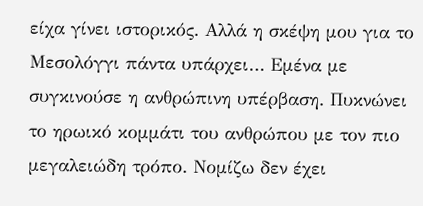είχα γίνει ιστορικός. Αλλά η σκέψη μου για το Μεσολόγγι πάντα υπάρχει… Εμένα με συγκινούσε η ανθρώπινη υπέρβαση. Πυκνώνει το ηρωικό κομμάτι του ανθρώπου με τον πιο μεγαλειώδη τρόπο. Νομίζω δεν έχει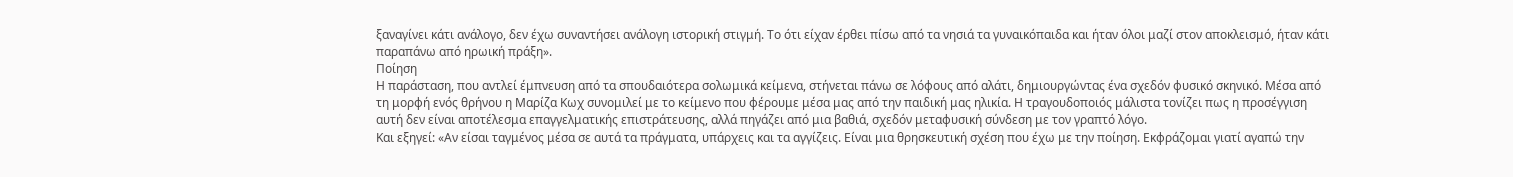ξαναγίνει κάτι ανάλογο, δεν έχω συναντήσει ανάλογη ιστορική στιγμή. Το ότι είχαν έρθει πίσω από τα νησιά τα γυναικόπαιδα και ήταν όλοι μαζί στον αποκλεισμό, ήταν κάτι παραπάνω από ηρωική πράξη».
Ποίηση
Η παράσταση, που αντλεί έμπνευση από τα σπουδαιότερα σολωμικά κείμενα, στήνεται πάνω σε λόφους από αλάτι, δημιουργώντας ένα σχεδόν φυσικό σκηνικό. Μέσα από τη μορφή ενός θρήνου η Μαρίζα Κωχ συνομιλεί με το κείμενο που φέρουμε μέσα μας από την παιδική μας ηλικία. Η τραγουδοποιός μάλιστα τονίζει πως η προσέγγιση αυτή δεν είναι αποτέλεσμα επαγγελματικής επιστράτευσης, αλλά πηγάζει από μια βαθιά, σχεδόν μεταφυσική σύνδεση με τον γραπτό λόγο.
Και εξηγεί: «Αν είσαι ταγμένος μέσα σε αυτά τα πράγματα, υπάρχεις και τα αγγίζεις. Είναι μια θρησκευτική σχέση που έχω με την ποίηση. Εκφράζομαι γιατί αγαπώ την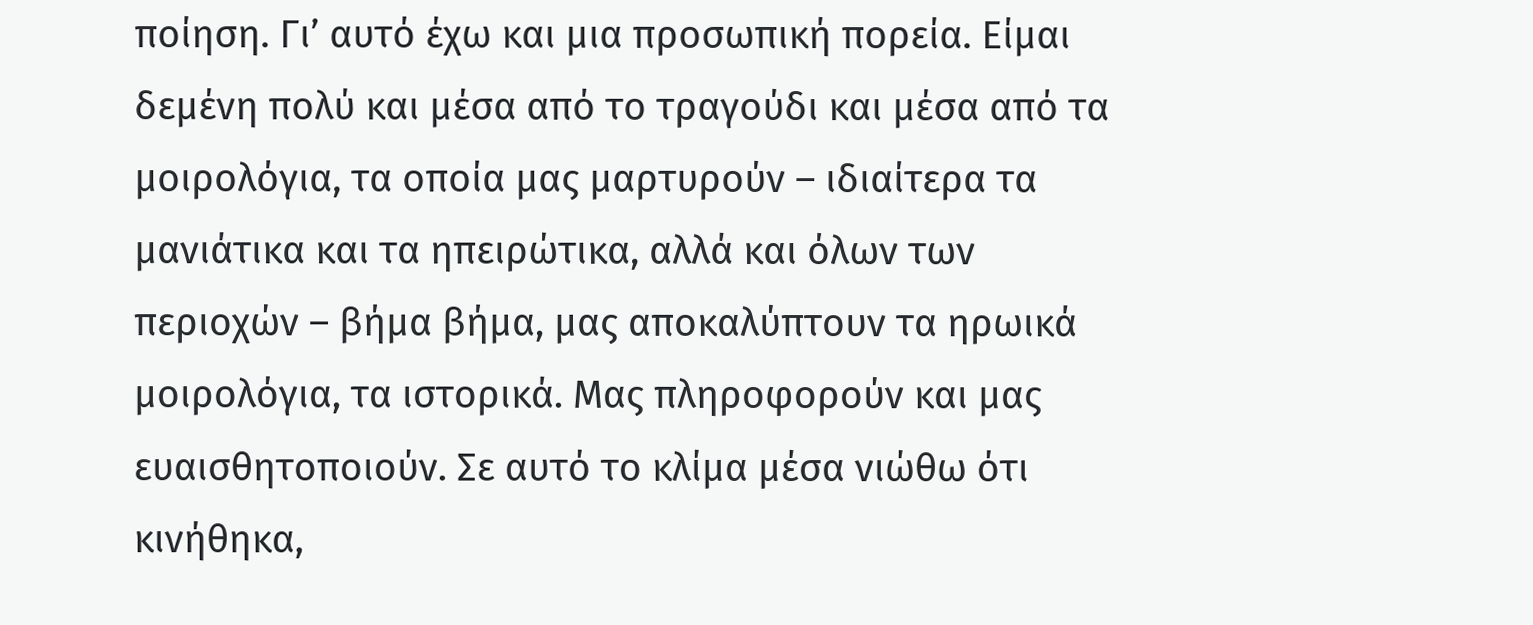ποίηση. Γι’ αυτό έχω και μια προσωπική πορεία. Είμαι δεμένη πολύ και μέσα από το τραγούδι και μέσα από τα μοιρολόγια, τα οποία μας μαρτυρούν – ιδιαίτερα τα μανιάτικα και τα ηπειρώτικα, αλλά και όλων των περιοχών – βήμα βήμα, μας αποκαλύπτουν τα ηρωικά μοιρολόγια, τα ιστορικά. Μας πληροφορούν και μας ευαισθητοποιούν. Σε αυτό το κλίμα μέσα νιώθω ότι κινήθηκα,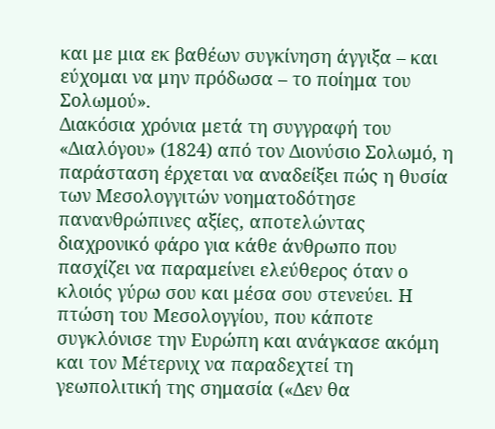και με μια εκ βαθέων συγκίνηση άγγιξα – και εύχομαι να μην πρόδωσα – το ποίημα του Σολωμού».
Διακόσια χρόνια μετά τη συγγραφή του «Διαλόγου» (1824) από τον Διονύσιο Σολωμό, η παράσταση έρχεται να αναδείξει πώς η θυσία των Μεσολογγιτών νοηματοδότησε πανανθρώπινες αξίες, αποτελώντας διαχρονικό φάρο για κάθε άνθρωπο που πασχίζει να παραμείνει ελεύθερος όταν ο κλοιός γύρω σου και μέσα σου στενεύει. Η πτώση του Μεσολογγίου, που κάποτε συγκλόνισε την Ευρώπη και ανάγκασε ακόμη και τον Μέτερνιχ να παραδεχτεί τη γεωπολιτική της σημασία («Δεν θα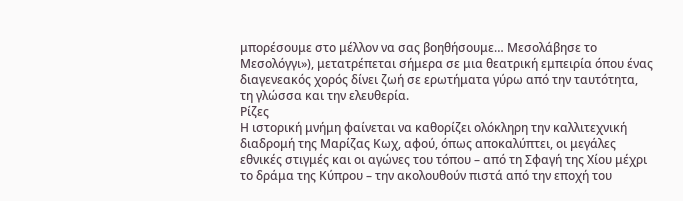μπορέσουμε στο μέλλον να σας βοηθήσουμε… Μεσολάβησε το Μεσολόγγι»), μετατρέπεται σήμερα σε μια θεατρική εμπειρία όπου ένας διαγενεακός χορός δίνει ζωή σε ερωτήματα γύρω από την ταυτότητα, τη γλώσσα και την ελευθερία.
Ρίζες
Η ιστορική μνήμη φαίνεται να καθορίζει ολόκληρη την καλλιτεχνική διαδρομή της Μαρίζας Κωχ, αφού, όπως αποκαλύπτει, οι μεγάλες εθνικές στιγμές και οι αγώνες του τόπου – από τη Σφαγή της Χίου μέχρι το δράμα της Κύπρου – την ακολουθούν πιστά από την εποχή του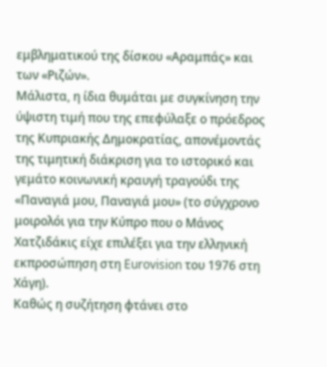εμβληματικού της δίσκου «Αραμπάς» και των «Ριζών».
Μάλιστα, η ίδια θυμάται με συγκίνηση την ύψιστη τιμή που της επεφύλαξε ο πρόεδρος της Κυπριακής Δημοκρατίας, απονέμοντάς της τιμητική διάκριση για το ιστορικό και γεμάτο κοινωνική κραυγή τραγούδι της «Παναγιά μου, Παναγιά μου» (το σύγχρονο μοιρολόι για την Κύπρο που ο Μάνος Χατζιδάκις είχε επιλέξει για την ελληνική εκπροσώπηση στη Eurovision του 1976 στη Χάγη).
Καθώς η συζήτηση φτάνει στο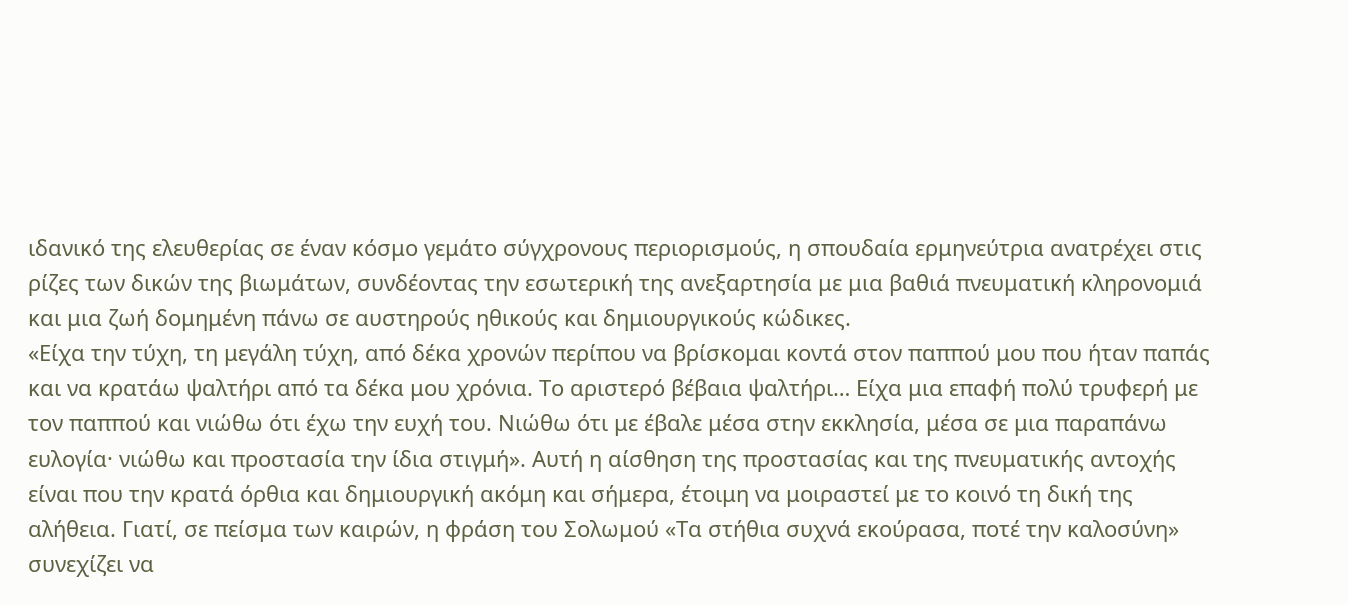ιδανικό της ελευθερίας σε έναν κόσμο γεμάτο σύγχρονους περιορισμούς, η σπουδαία ερμηνεύτρια ανατρέχει στις ρίζες των δικών της βιωμάτων, συνδέοντας την εσωτερική της ανεξαρτησία με μια βαθιά πνευματική κληρονομιά και μια ζωή δομημένη πάνω σε αυστηρούς ηθικούς και δημιουργικούς κώδικες.
«Είχα την τύχη, τη μεγάλη τύχη, από δέκα χρονών περίπου να βρίσκομαι κοντά στον παππού μου που ήταν παπάς και να κρατάω ψαλτήρι από τα δέκα μου χρόνια. Το αριστερό βέβαια ψαλτήρι… Είχα μια επαφή πολύ τρυφερή με τον παππού και νιώθω ότι έχω την ευχή του. Νιώθω ότι με έβαλε μέσα στην εκκλησία, μέσα σε μια παραπάνω ευλογία· νιώθω και προστασία την ίδια στιγμή». Αυτή η αίσθηση της προστασίας και της πνευματικής αντοχής είναι που την κρατά όρθια και δημιουργική ακόμη και σήμερα, έτοιμη να μοιραστεί με το κοινό τη δική της αλήθεια. Γιατί, σε πείσμα των καιρών, η φράση του Σολωμού «Τα στήθια συχνά εκούρασα, ποτέ την καλοσύνη» συνεχίζει να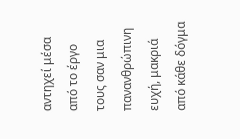αντηχεί μέσα από το έργο τους σαν μια πανανθρώπινη ευχή, μακριά από κάθε δόγμα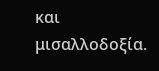και μισαλλοδοξία.